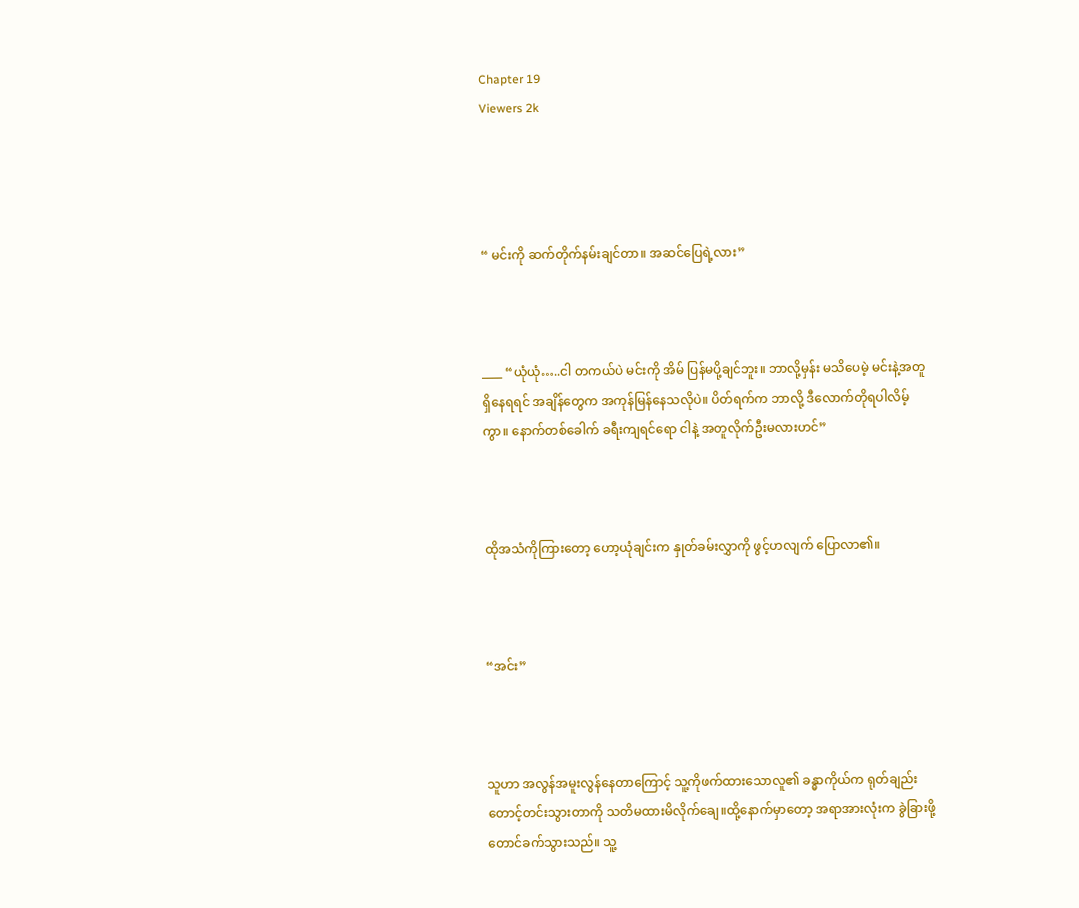Chapter 19
Viewers 2k




“ မင်းကို ဆက်တိုက်နမ်းချင်တာ။ အဆင်ပြေရဲ့လား”



____ “ယုံယုံ…..ငါ တကယ်ပဲ မင်းကို အိမ် ပြန်မပို့ချင်ဘူး။ ဘာလို့မှန်း မသိပေမဲ့ မင်းနဲ့အတူရှိနေရရင် အချိန်တွေက အကုန်မြန်နေသလိုပဲ။ ပိတ်ရက်က ဘာလို့ ဒီလောက်တိုရပါလိမ့်ကွာ။ နောက်တစ်ခေါက် ခရီးကျရင်ရော ငါနဲ့ အတူလိုက်ဦးမလားဟင်”



ထိုအသံကိုကြားတော့ ဟော့ယုံချင်းက နှုတ်ခမ်းလွှာကို ဖွင့်ဟလျက် ပြောလာ၏။



“အင်း”



သူဟာ အလွန်အမူးလွန်နေတာကြောင့် သူ့ကိုဖက်ထားသောလူ၏ ခန္ဓာကိုယ်က ရုတ်ချည်းတောင့်တင်းသွားတာကို သတိမထားမိလိုက်ချေ။ထို့နောက်မှာတော့ အရာအားလုံးက ခွဲခြားဖို့တောင်ခက်သွားသည်။ သူ့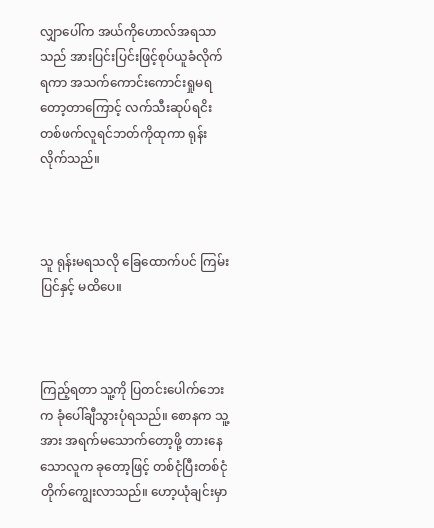လျှာပေါ်က အယ်ကိုဟောလ်အရသာသည် အားပြင်းပြင်းဖြင့်စုပ်ယူခံလိုက်ရကာ အသက်ကောင်းကောင်းရှုမရတော့တာကြောင့် လက်သီးဆုပ်ရငိး တစ်ဖက်လူရင်ဘတ်ကိုထုကာ ရုန်းလိုက်သည်။



သူ ရုန်းမရသလို ခြေထောက်ပင် ကြမ်းပြင်နှင့် မထိပေ။



ကြည့်ရတာ သူ့ကို ပြတင်းပေါက်ဘေးက ခုံပေါ်ချီသွားပုံရသည်။ စောနက သူ့အား အရက်မသောက်တော့ဖို့ တားနေသောလူက ခုတော့ဖြင့် တစ်ငုံပြီးတစ်ငုံ တိုက်ကျွေးလာသည်။ ဟော့ယုံချင်းမှာ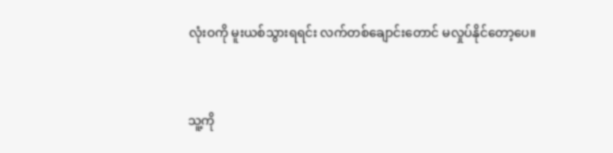လုံးဝကို မူးယစ်သွားရရင်း လက်တစ်ချောင်းတောင် မလှုပ်နိုင်တော့ပေ။



သူ့ကို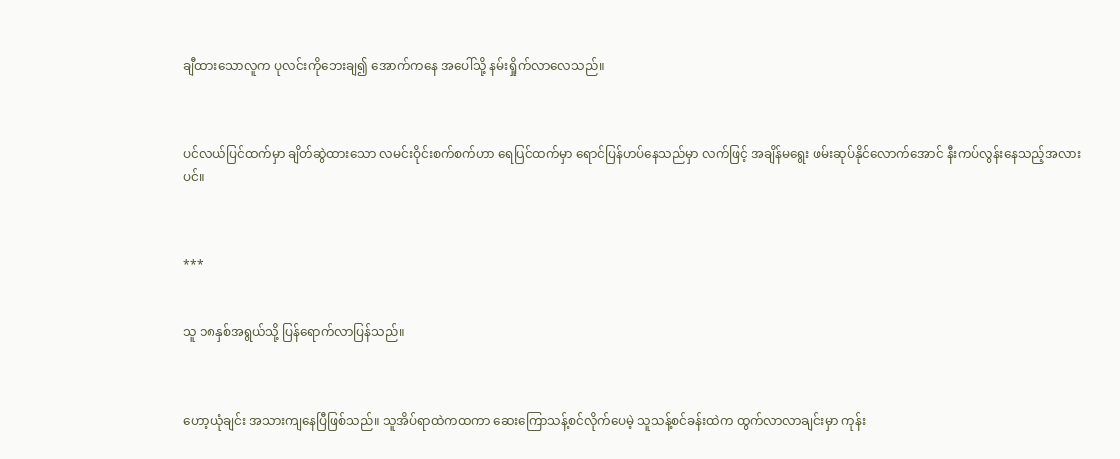ချီထားသောလူက ပုလင်းကိုဘေးချ၍ အောက်ကနေ အပေါ်သို့ နမ်းရှိုက်လာလေသည်။



ပင်လယ်ပြင်ထက်မှာ ချိတ်ဆွဲထားသော လမင်းဝိုင်းစက်စက်ဟာ ရေပြင်ထက်မှာ ရောင်ပြန်ဟပ်နေသည်မှာ လက်ဖြင့် အချိန်မရွေး ဖမ်းဆုပ်နိုင်လောက်အောင် နီးကပ်လွန်းနေသည့်အလားပင်။



***


သူ ၁၈နှစ်အရွယ်သို့ ပြန်ရောက်လာပြန်သည်။



ဟော့ယုံချင်း အသားကျနေပြီဖြစ်သည်။ သူအိပ်ရာထဲကထကာ ဆေးကြောသန့်စင်လိုက်ပေမဲ့ သူသန့်စင်ခန်းထဲက ထွက်လာလာချင်းမှာ ကုန်း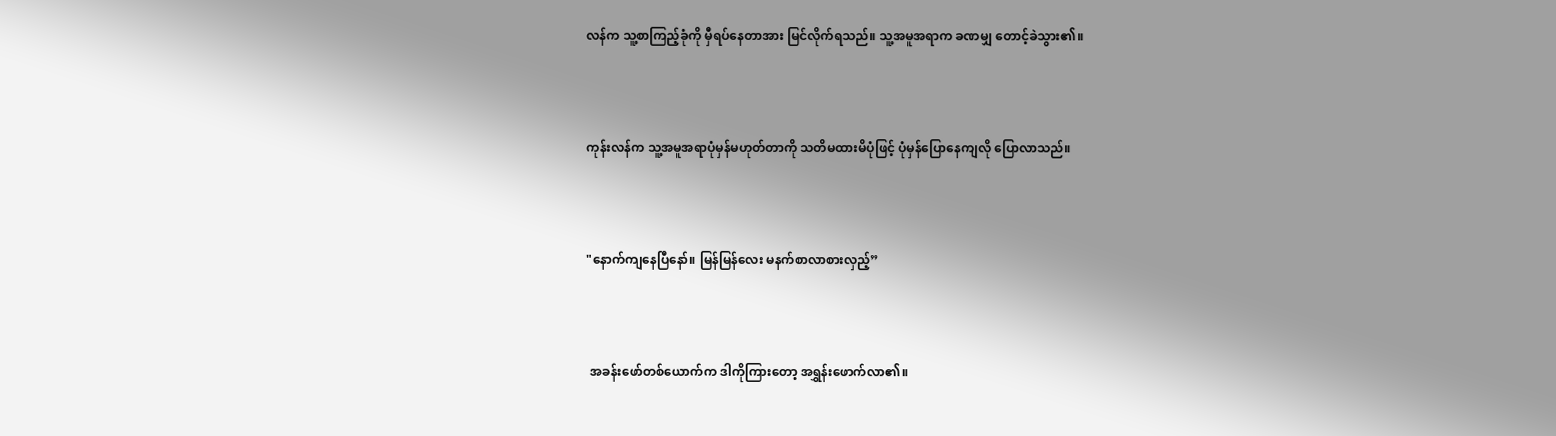လန်က သူ့စာကြည့်ခုံကို မှီရပ်နေတာအား မြင်လိုက်ရသည်။ သူ့အမူအရာက ခဏမျှ တောင့်ခဲသွား၏။



ကုန်းလန်က သူ့အမူအရာပုံမှန်မဟုတ်တာကို သတိမထားမိပုံဖြင့် ပုံမှန်ပြောနေကျလို ပြောလာသည်။



"နောက်ကျနေပြီနော်။ မြန်မြန်လေး မနက်စာလာစားလှည့်”



 အခန်းဖော်တစ်ယောက်က ဒါကိုကြားတော့ အရွှန်းဖောက်လာ၏။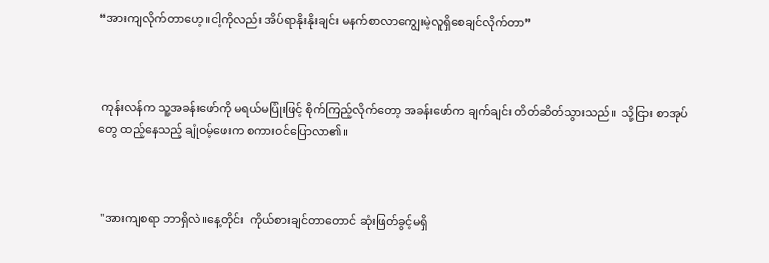“အားကျလိုက်တာဟေ့။ငါ့ကိုလည်း အိပ်ရာနိုးနိုးချင်း မနက်စာလာကျွေးမဲ့လူရှိစေချင်လိုက်တာ”



 ကုန်းလန်က သူ့အခန်းဖော်ကို မရယ်မပြုံးဖြင့် စိုက်ကြည့်လိုက်တော့ အခန်းဖော်က ချက်ချင်း တိတ်ဆိတ်သွားသည်။  သို့ငြား စာအုပ်တွေ ထည့်နေသည့် ချုံဝမ့်ဖေးက စကားဝင်ပြောလာ၏။



 "အားကျစရာ ဘာရှိလဲ။နေ့တိုင်း  ကိုယ်စားချင်တာတောင် ဆုံးဖြတ်ခွင့်မရှိ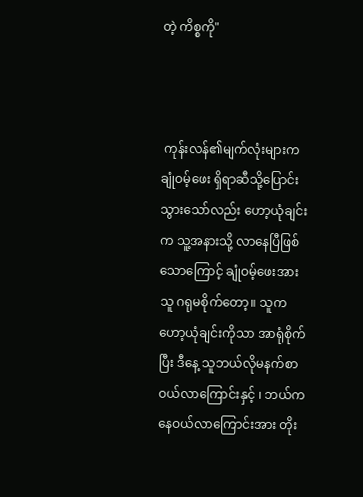တဲ့ ကိစ္စကို"



 ကုန်းလန်၏မျက်လုံးများက ချုံဝမ့်ဖေး ရှိရာဆီသို့ပြောင်းသွားသော်လည်း ဟော့ယုံချင်းက သူ့အနားသို့ လာနေပြီဖြစ်သောကြောင့် ချုံဝမ့်ဖေးအား သူ ဂရုမစိုက်တော့။ သူက ဟော့ယုံချင်းကိုသာ အာရုံစိုက်ပြီး ဒီနေ့ သူဘယ်လိုမနက်စာ ဝယ်လာကြောင်းနှင့် ၊ ဘယ်ကနေဝယ်လာကြောင်းအား တိုး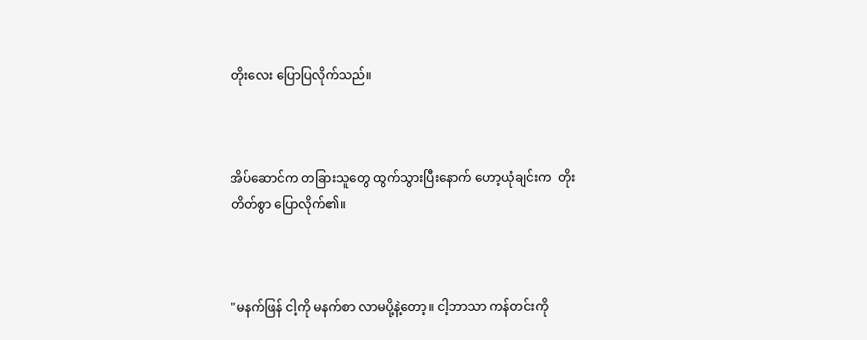တိုးလေး ပြောပြလိုက်သည်။



အိပ်ဆောင်က တခြားသူတွေ ထွက်သွားပြီးနောက် ဟော့ယုံချင်းက  တိုးတိတ်စွာ ပြောလိုက်၏။



"မနက်ဖြန် ငါ့ကို မနက်စာ လာမပို့နဲ့တော့။ ငါ့ဘာသာ ကန်တင်းကို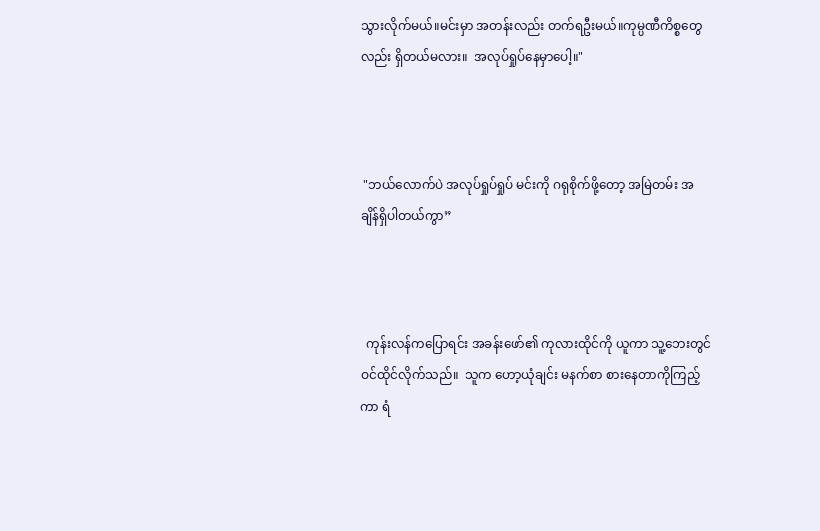သွားလိုက်မယ်။မင်းမှာ အတန်းလည်း တက်ရဦးမယ်။ကုမ္ပဏီကိစ္စတွေလည်း ရှိတယ်မလား။  အလုပ်ရှုပ်နေမှာပေါ့။"



 "ဘယ်လောက်ပဲ အလုပ်ရှုပ်ရှုပ် မင်းကို ဂရုစိုက်ဖို့တော့ အမြဲတမ်း အချိန်ရှိပါတယ်ကွာ”



  ကုန်းလန်ကပြောရင်း အခန်းဖော်၏ ကုလားထိုင်ကို ယူကာ သူ့ဘေးတွင် ဝင်ထိုင်လိုက်သည်။  သူက ဟော့ယုံချင်း မနက်စာ စားနေတာကိုကြည့်ကာ ရံ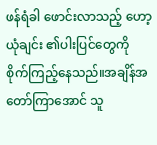ဖန်ရံခါ ဖောင်းလာသည့် ဟော့ယုံချင်း ၏ပါးပြင်တွေကို စိုက်ကြည့်နေသည်။အချိန်အတော်ကြာအောင် သူ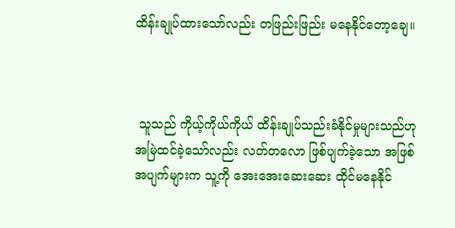ထိန်းချုပ်ထားသော်လည်း တဖြည်းဖြည်း မနေနိုင်တော့ချေ။



 သူသည် ကိုယ့်ကိုယ်ကိုယ် ထိန်းချုပ်သည်းခံနိုင်မှုများသည်ဟု အမြဲထင်ခဲ့သော်လည်း လတ်တလော ဖြစ်ပျက်ခဲ့သော အဖြစ်အပျက်များက သူ့ကို အေးအေးဆေးဆေး ထိုင်မနေနိုင်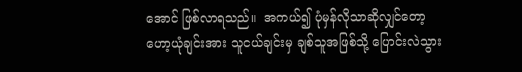အောင် ဖြစ်လာရသည်။  အကယ်၍ ပုံမှန်လိုသာဆိုလျှင်တော့ ဟော့ယုံချင်းအား သူငယ်ချင်းမှ ချစ်သူအဖြစ်သို့ ပြောင်းလဲသွား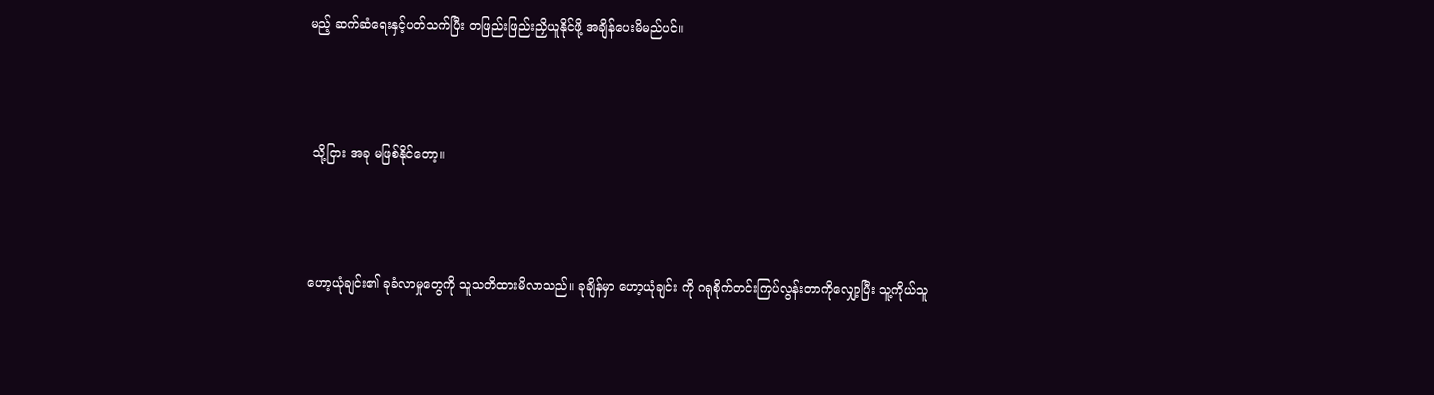မည့် ဆက်ဆံရေးနှင့်ပတ်သက်ပြီး တဖြည်းဖြည်းညှိယူနိုင်ဖို့ အချိန်ပေးမိမည်ပင်။



 သို့ငြား အခု မဖြစ်နိုင်တော့။



ဟော့ယုံချင်း၏ ခုခံလာမှုတွေကို သူသတိထားမိလာသည်။ ခုချိန်မှာ ဟော့ယုံချင်း ကို ဂရုစိုက်တင်းကြပ်လွန်းတာကိုလျှော့ပြီး သူ့ကိုယ်သူ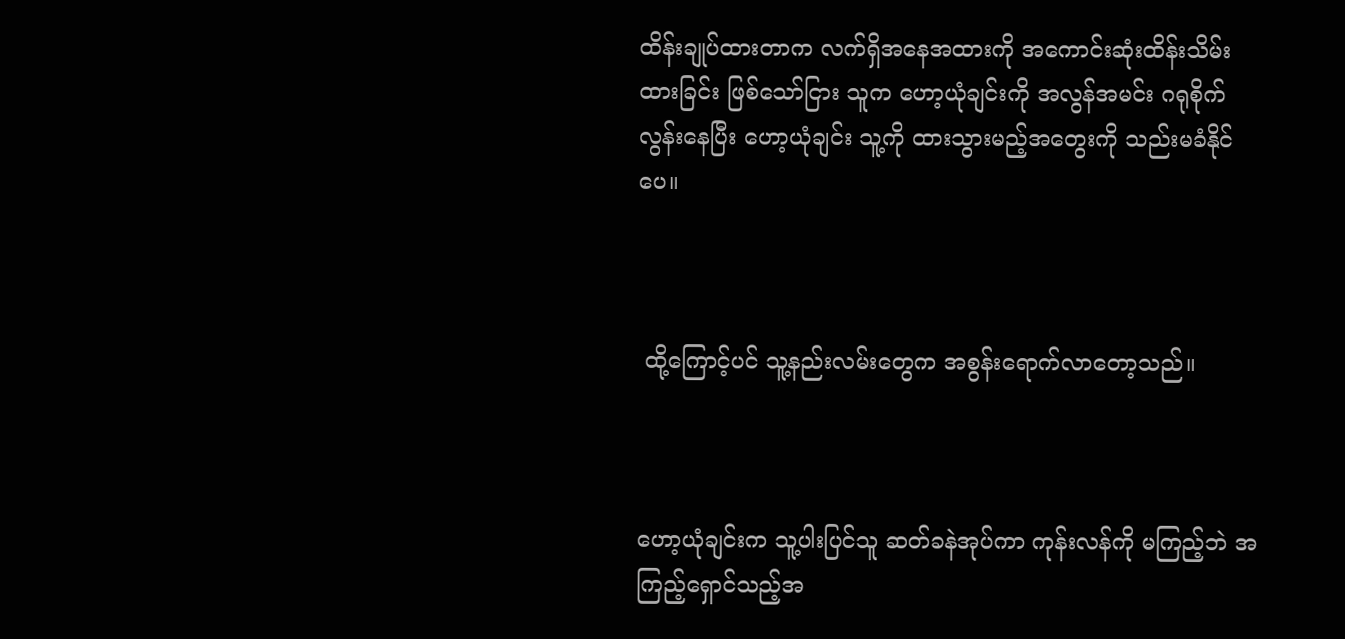ထိန်းချုပ်ထားတာက လက်ရှိအနေအထားကို အကောင်းဆုံးထိန်းသိမ်းထားခြင်း ဖြစ်သော်ငြား သူက ဟော့ယုံချင်းကို အလွန်အမင်း ဂရုစိုက်လွန်းနေပြီး ဟော့ယုံချင်း သူ့ကို ထားသွားမည့်အတွေးကို သည်းမခံနိုင်ပေ။



 ထို့ကြောင့်ပင် သူ့နည်းလမ်းတွေက အစွန်းရောက်လာတော့သည်။



ဟော့ယုံချင်းက သူ့ပါးပြင်သူ ဆတ်ခနဲအုပ်ကာ ကုန်းလန်ကို မကြည့်ဘဲ အကြည့်ရှောင်သည့်အ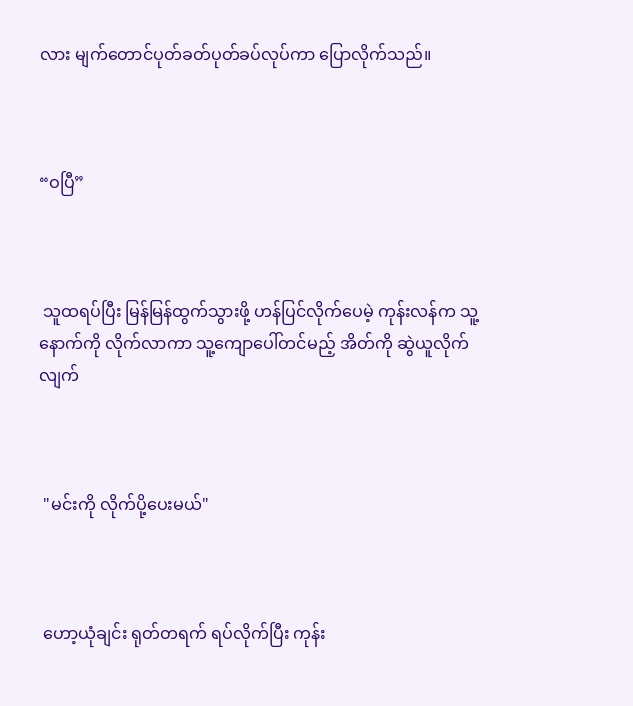လား မျက်တောင်ပုတ်ခတ်ပုတ်ခပ်လုပ်ကာ ပြောလိုက်သည်။



“ဝပြီ”



 သူထရပ်ပြီး မြန်မြန်ထွက်သွားဖို့ ဟန်ပြင်လိုက်ပေမဲ့ ကုန်းလန်က သူ့နောက်ကို လိုက်လာကာ သူ့ကျောပေါ်တင်မည့် အိတ်ကို ဆွဲယူလိုက်လျက်



 "မင်းကို လိုက်ပို့ပေးမယ်"



 ဟော့ယုံချင်း ရုတ်တရက် ရပ်လိုက်ပြီး ကုန်း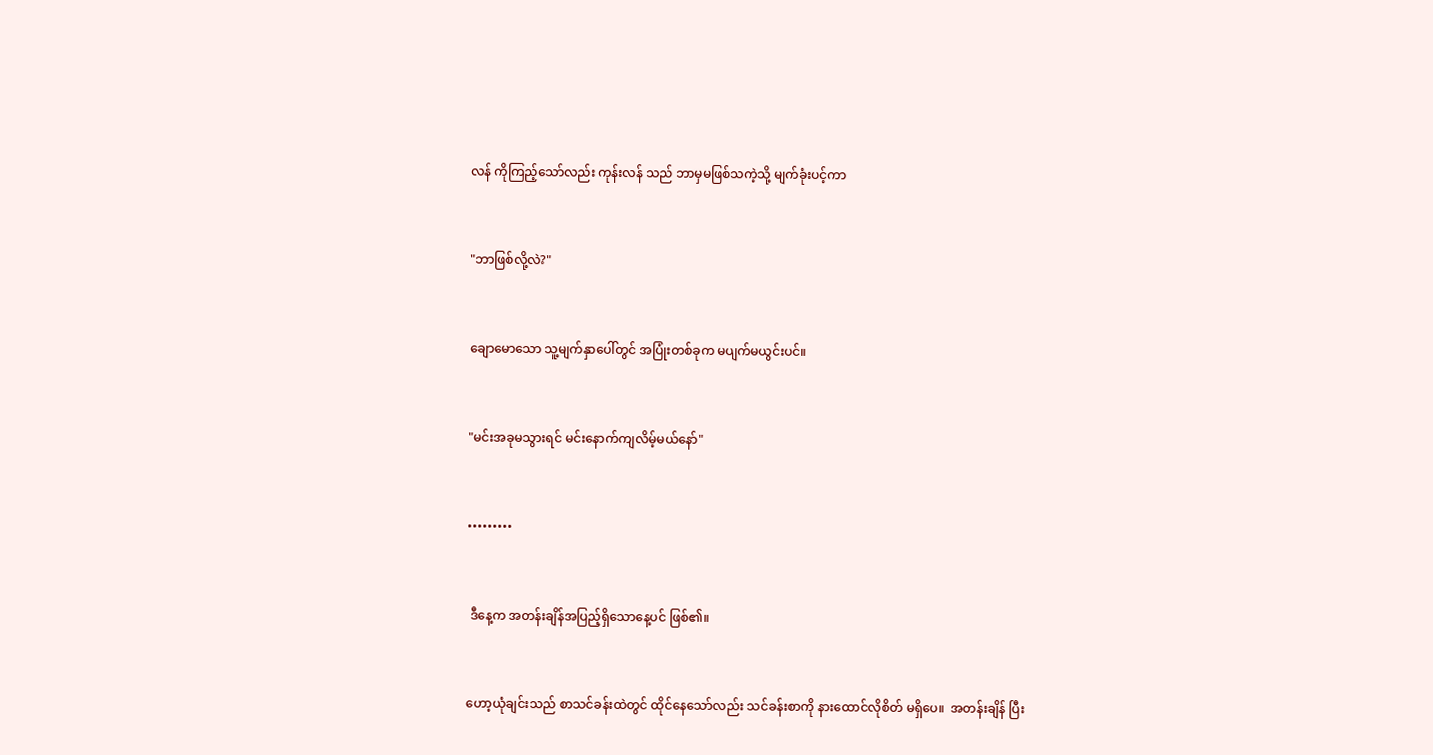လန် ကိုကြည့်သော်လည်း ကုန်းလန် သည် ဘာမှမဖြစ်သကဲ့သို့ မျက်ခုံးပင့်ကာ



"ဘာဖြစ်လို့လဲ?"



ချောမောသော သူ့မျက်နှာပေါ်တွင် အပြုံးတစ်ခုက မပျက်မယွင်းပင်။



"မင်းအခုမသွားရင် မင်းနောက်ကျလိမ့်မယ်နော်"



•••••••••



 ဒီနေ့က အတန်းချိန်အပြည့်ရှိသောနေ့ပင် ဖြစ်၏။



ဟော့ယုံချင်းသည် စာသင်ခန်းထဲတွင် ထိုင်နေသော်လည်း သင်ခန်းစာကို နားထောင်လိုစိတ် မရှိပေ။  အတန်းချိန် ပြီး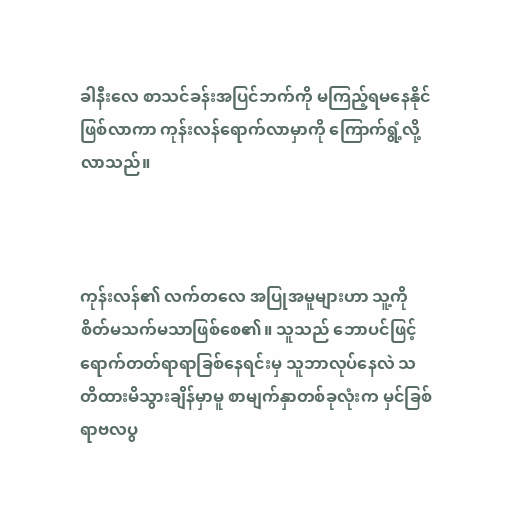ခါနီးလေ စာသင်ခန်းအပြင်ဘက်ကို မကြည့်ရမနေနိုင်ဖြစ်လာကာ ကုန်းလန်ရောက်လာမှာကို ကြောက်ရွံ့လို့လာသည်။



ကုန်းလန်၏ လက်တလေ အပြုအမူများဟာ သူ့ကို စိတ်မသက်မသာဖြစ်စေ၏။ သူသည် ဘောပင်ဖြင့် ရောက်တတ်ရာရာခြစ်နေရင်းမှ သူဘာလုပ်နေလဲ သတိထားမိသွားချိန်မှာမူ စာမျက်နှာတစ်ခုလုံးက မှင်ခြစ်ရာဗလပွ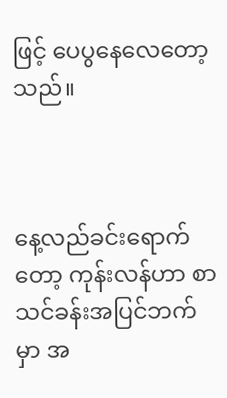ဖြင့် ပေပွနေလေတော့သည်။



နေ့လည်ခင်းရောက်တော့ ကုန်းလန်ဟာ စာသင်ခန်းအပြင်ဘက်မှာ အ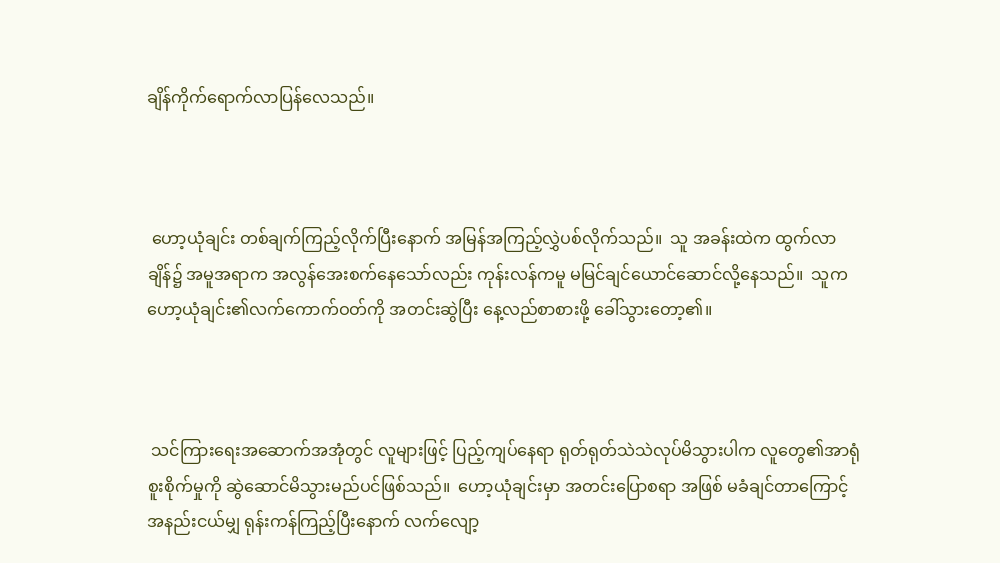ချိန်ကိုက်ရောက်လာပြန်လေသည်။



 ဟော့ယုံချင်း တစ်ချက်ကြည့်လိုက်ပြီးနောက် အမြန်အကြည့်လွှဲပစ်လိုက်သည်။  သူ အခန်းထဲက ထွက်လာချိန်၌ အမူအရာက အလွန်အေးစက်နေသော်လည်း ကုန်းလန်ကမူ မမြင်ချင်ယောင်ဆောင်လို့နေသည်။  သူက ဟော့ယုံချင်း၏လက်ကောက်ဝတ်ကို အတင်းဆွဲပြီး နေ့လည်စာစားဖို့ ခေါ်သွားတော့၏။



 သင်ကြားရေးအဆောက်အအုံတွင် လူများဖြင့် ပြည့်ကျပ်နေရာ ရုတ်ရုတ်သဲသဲလုပ်မိသွားပါက လူတွေ၏အာရုံစူးစိုက်မှုကို ဆွဲဆောင်မိသွားမည်ပင်ဖြစ်သည်။  ဟော့ယုံချင်းမှာ အတင်းပြောစရာ အဖြစ် မခံချင်တာကြောင့် အနည်းငယ်မျှ ရုန်းကန်ကြည့်ပြီးနောက် လက်လျော့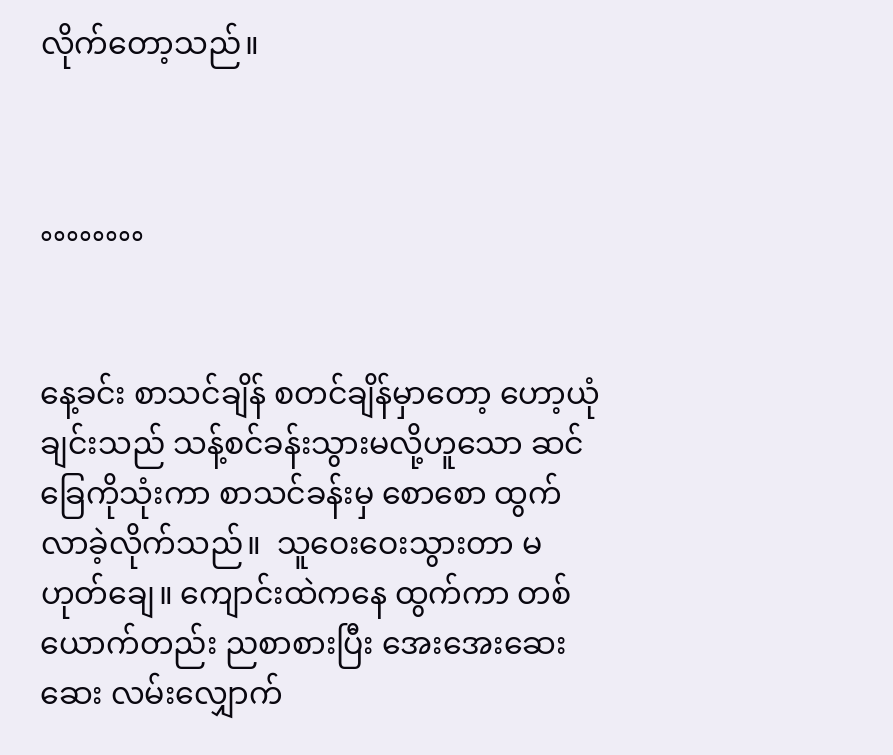လိုက်တော့သည်။



°°°°°°°°


နေ့ခင်း စာသင်ချိန် စတင်ချိန်မှာတော့ ဟော့ယုံချင်းသည် သန့်စင်ခန်းသွားမလို့ဟူသော ဆင်ခြေကိုသုံးကာ စာသင်ခန်းမှ စောစော ထွက်လာခဲ့လိုက်သည်။  သူဝေးဝေးသွားတာ မဟုတ်ချေ။ ကျောင်းထဲကနေ ထွက်ကာ တစ်ယောက်တည်း ညစာစားပြီး အေးအေးဆေးဆေး လမ်းလျှောက်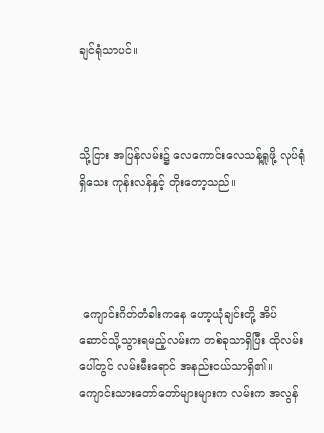ချင်ရုံသာပင်။



သို့ငြား အပြန်လမ်း၌ လေကောင်းလေသန့်ရှုဖို့ လုပ်ရုံရှိသေး ကုန်းလန်နှင့် တိုးတော့သည်။




 ကျောင်းဂိတ်တံခါးကနေ ဟော့ယုံချင်းတို့ အိပ်ဆောင်သို့သွားရမည့်လမ်းက တစ်ခုသာရှိပြီး ထိုလမ်းပေါ်တွင် လမ်းမီးရောင် အနည်းငယ်သာရှိ၏။  ကျောင်းသားတော်တော်များများက လမ်းက အလွန်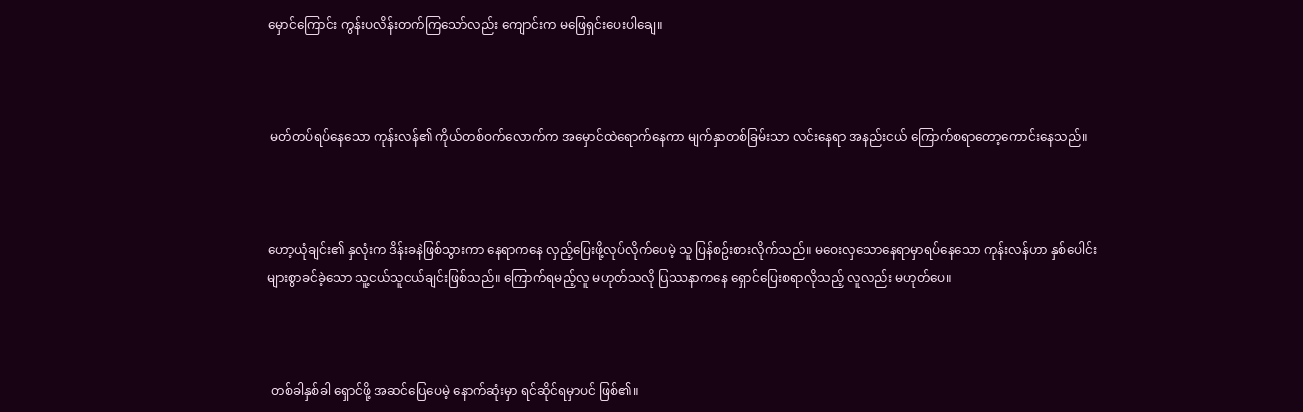မှောင်ကြောင်း ကွန်းပလိန်းတက်ကြသော်လည်း ကျောင်းက မဖြေရှင်းပေးပါချေ။



 မတ်တပ်ရပ်နေသော ကုန်းလန်၏ ကိုယ်တစ်ဝက်လောက်က အမှောင်ထဲရောက်နေကာ မျက်နှာတစ်ခြမ်းသာ လင်းနေရာ အနည်းငယ် ကြောက်စရာတော့ကောင်းနေသည်။



ဟော့ယုံချင်း၏ နှလုံးက ဒိန်းခနဲဖြစ်သွားကာ နေရာကနေ လှည့်ပြေးဖို့လုပ်လိုက်ပေမဲ့ သူ ပြန်စဥ်းစားလိုက်သည်။ မဝေးလှသောနေရာမှာရပ်နေသော ကုန်းလန်ဟာ နှစ်ပေါင်းများစွာခင်ခဲ့သော သူ့ငယ်သူငယ်ချင်းဖြစ်သည်။ ကြောက်ရမည့်လူ မဟုတ်သလို ပြဿနာကနေ ရှောင်ပြေးစရာလိုသည့် လူလည်း မဟုတ်ပေ။



 တစ်ခါနှစ်ခါ ရှောင်ဖို့ အဆင်ပြေပေမဲ့ နောက်ဆုံးမှာ ရင်ဆိုင်ရမှာပင် ဖြစ်၏။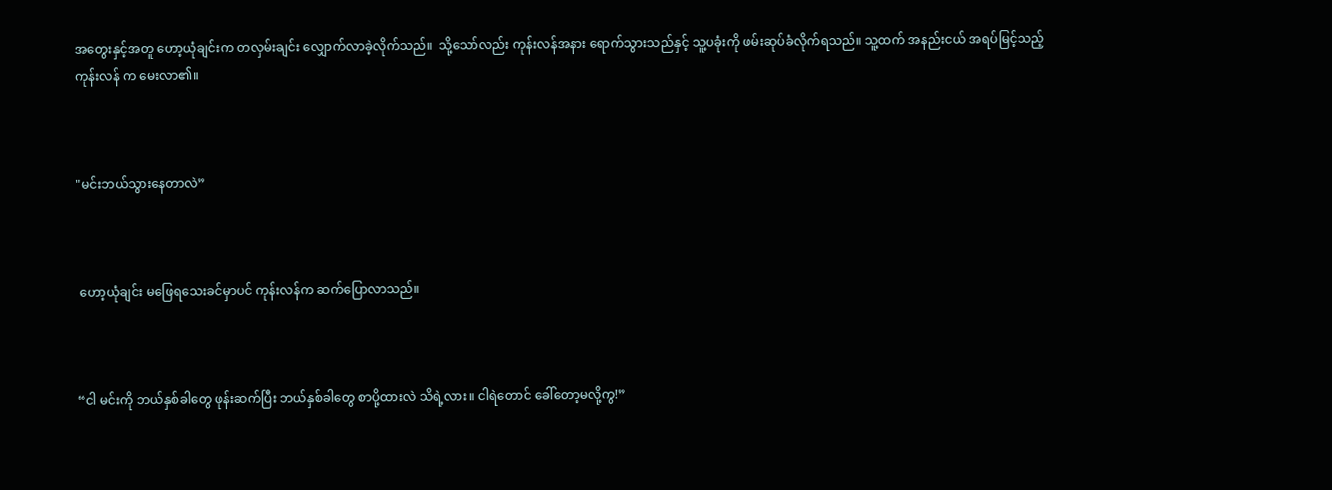အတွေးနှင့်အတူ ဟော့ယုံချင်းက တလှမ်းချင်း လျှောက်လာခဲ့လိုက်သည်။  သို့သော်လည်း ကုန်းလန်အနား ရောက်သွားသည်နှင့် သူ့ပခုံးကို ဖမ်းဆုပ်ခံလိုက်ရသည်။ သူ့ထက် အနည်းငယ် အရပ်မြင့်သည့် ကုန်းလန် က မေးလာ၏။



"မင်းဘယ်သွားနေတာလဲ”



 ဟော့ယုံချင်း မဖြေရသေးခင်မှာပင် ကုန်းလန်က ဆက်ပြောလာသည်။



“ငါ မင်းကို ဘယ်နှစ်ခါတွေ ဖုန်းဆက်ပြီး ဘယ်နှစ်ခါတွေ စာပို့ထားလဲ သိရဲ့လား။ ငါရဲတောင် ခေါ်တော့မလို့ကွ!”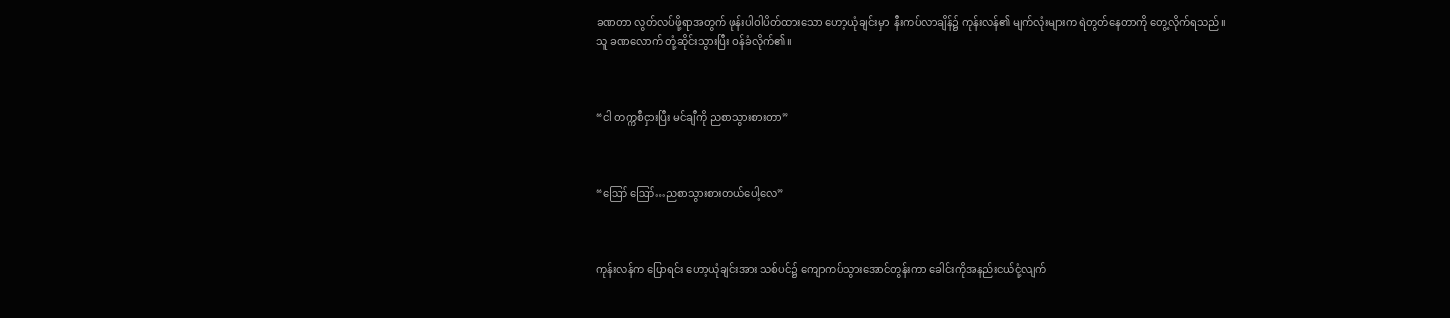ခဏတာ လွတ်လပ်ဖို့ရာအတွက် ဖုန်းပါဝါပိတ်ထားသော ဟော့ယုံချင်းမှာ  နီးကပ်လာချိန်၌ ကုန်းလန်၏ မျက်လုံးများက ရဲတွတ်နေတာကို တွေ့လိုက်ရသည်။  သူ ခဏလောက် တုံ့ဆိုင်းသွားပြီး ဝန်ခံလိုက်၏။



“ငါ တက္ကစီငှားပြီး မင်ချီကို ညစာသွားစားတာ”



“ဪ ဪ…ညစာသွားစားတယ်ပေါ့လေ”



ကုန်းလန်က ပြောရင်း ဟော့ယုံချင်းအား သစ်ပင်၌ ကျောကပ်သွားအောင်တွန်းကာ ခေါင်းကိုအနည်းငယ်ငုံ့လျက်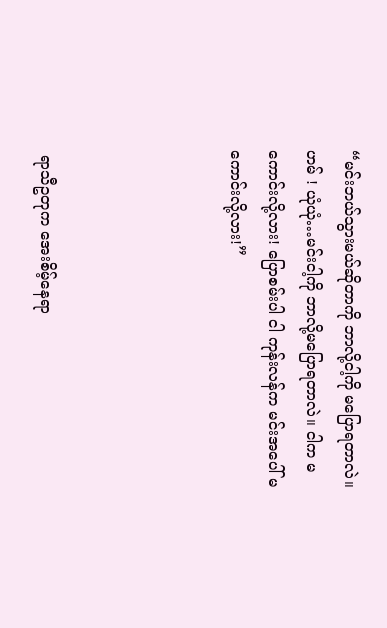“မင်းဘယ်သွားမယ်ဆိုတာကို ဘာလို့ငါ့ကို မပြောရတာလဲ။ ဟမ် ! ယုံယုံ…မင်းငါ့ကို ဘာလို့မပြောရတာလဲ။ ငါက မကောင်းလို့လား! ပြောစမ်းပါ ငါ ကုန်းလန်က မင်းအပေါ် မကောင်းလို့လား!”




 ရာသီဥတုက အေးစိမ့်နေရာ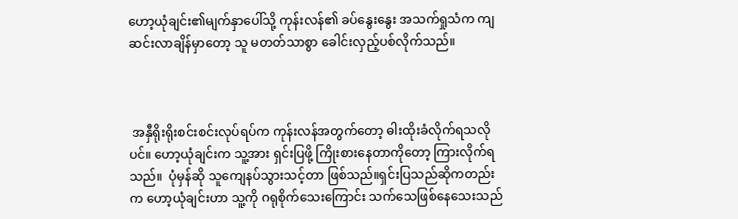ဟော့ယုံချင်း၏မျက်နှာပေါ်သို့ ကုန်းလန်၏ ခပ်နွေးနွေး အသက်ရှုသံက ကျဆင်းလာချိန်မှာတော့ သူ မတတ်သာစွာ ခေါင်းလှည့်ပစ်လိုက်သည်။



 အနှီရိုးရိုးစင်းစင်းလုပ်ရပ်က ကုန်းလန်အတွက်တော့ ဓါးထိုးခံလိုက်ရသလိုပင်။ ဟော့ယုံချင်းက သူ့အား ရှင်းပြဖို့ ကြိုးစားနေတာကိုတော့ ကြားလိုက်ရသည်။  ပုံမှန်ဆို သူကျေနပ်သွားသင့်တာ ဖြစ်သည်။ရှင်းပြသည်ဆိုကတည်းက ဟော့ယုံချင်းဟာ သူ့ကို ဂရုစိုက်သေးကြောင်း သက်သေဖြစ်နေသေးသည်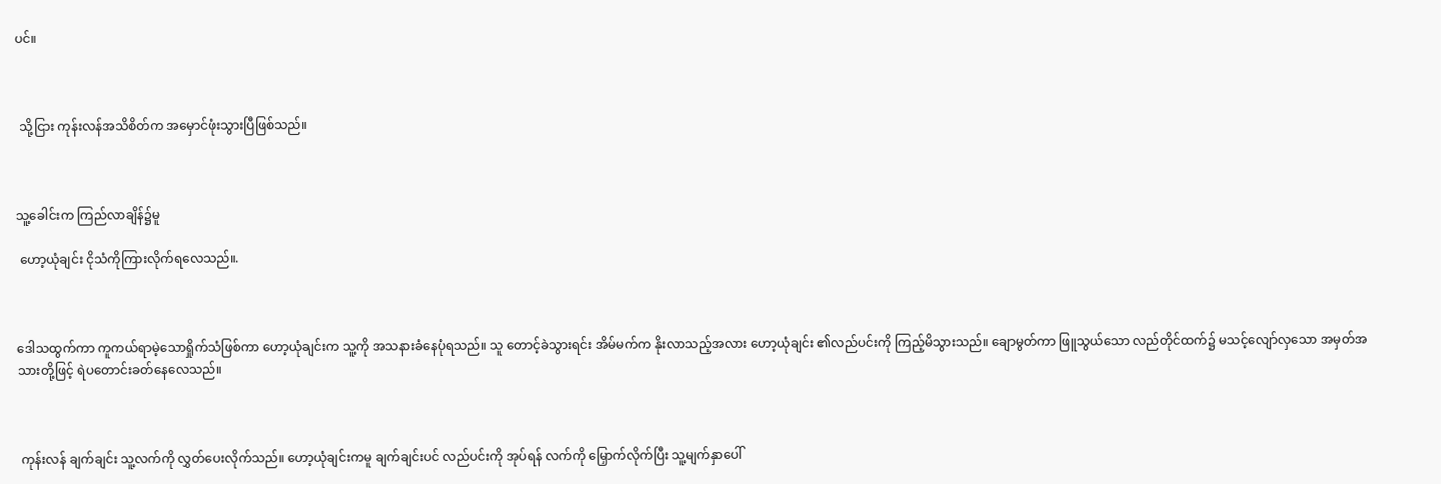ပင်။



 သို့ငြား ကုန်းလန်အသိစိတ်က အမှောင်ဖုံးသွားပြီဖြစ်သည်။



သူ့ခေါင်းက ကြည်လာချိန်၌မူ

 ဟော့ယုံချင်း ငိုသံကိုကြားလိုက်ရလေသည်။.



ဒေါသထွက်ကာ ကူကယ်ရာမဲ့သောရှိုက်သံဖြစ်ကာ ဟော့ယုံချင်းက သူ့ကို အသနားခံနေပုံရသည်။ သူ တောင့်ခဲသွားရင်း အိမ်မက်က နိုးလာသည့်အလား ဟော့ယုံချင်း ၏လည်ပင်းကို ကြည့်မိသွားသည်။ ချောမွတ်ကာ ဖြူသွယ်သော လည်တိုင်ထက်၌ မသင့်လျော်လှသော အမှတ်အသားတို့ဖြင့် ရဲပတောင်းခတ်နေလေသည်။



 ကုန်းလန် ချက်ချင်း သူ့လက်ကို လွှတ်ပေးလိုက်သည်။ ဟော့ယုံချင်းကမူ ချက်ချင်းပင် လည်ပင်းကို အုပ်ရန် လက်ကို မြှောက်လိုက်ပြီး သူ့မျက်နှာပေါ်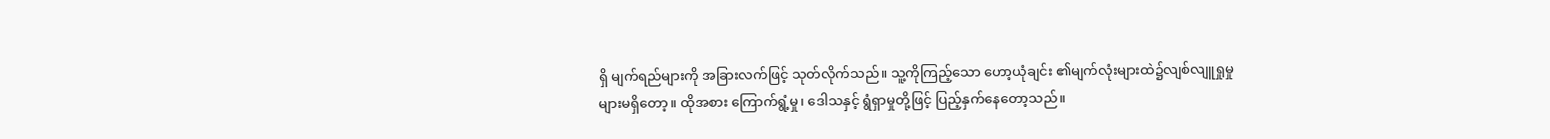ရှိ မျက်ရည်များကို အခြားလက်ဖြင့် သုတ်လိုက်သည်။ သူ့ကိုကြည့်သော ဟော့ယုံချင်း ၏မျက်လုံးများထဲ၌လျစ်လျူရှုမှုများမရှိတော့။ ထိုအစား ကြောက်ရွံ့မှု၊ ဒေါသနှင့် ရွံရှာမှုတို့ဖြင့် ပြည့်နှက်နေတော့သည်။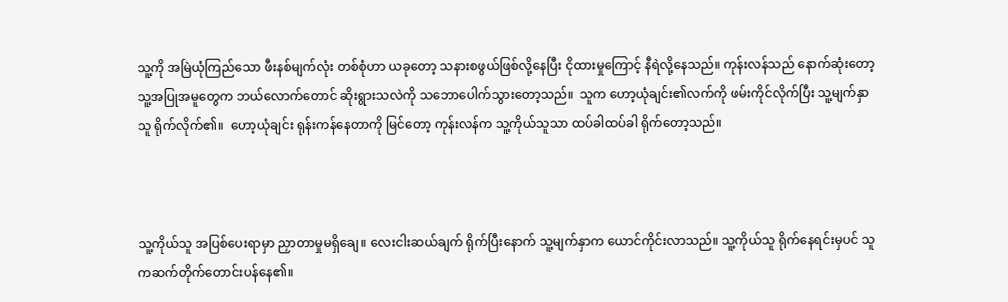သူ့ကို အမြဲယုံကြည်သော ဖီးနစ်မျက်လုံး တစ်စုံဟာ ယခုတော့ သနားစဖွယ်ဖြစ်လို့နေပြီး ငိုထားမှုကြောင့် နီရဲလို့နေသည်။ ကုန်းလန်သည် နောက်ဆုံးတော့ သူ့အပြုအမူတွေက ဘယ်လောက်တောင် ဆိုးရွားသလဲကို သဘောပေါက်သွားတော့သည်။  သူက ဟော့ယုံချင်း၏လက်ကို ဖမ်းကိုင်လိုက်ပြီး သူ့မျက်နှာသူ ရိုက်လိုက်၏။  ဟော့ယုံချင်း ရုန်းကန်နေတာကို မြင်တော့ ကုန်းလန်က သူ့ကိုယ်သူသာ ထပ်ခါထပ်ခါ ရိုက်တော့သည်။



သူ့ကိုယ်သူ အပြစ်ပေးရာမှာ ညှာတာမှုမရှိချေ။ လေးငါးဆယ်ချက် ရိုက်ပြီးနောက် သူ့မျက်နှာက ယောင်ကိုင်းလာသည်။ သူ့ကိုယ်သူ ရိုက်နေရင်းမှပင် သူကဆက်တိုက်တောင်းပန်နေ၏။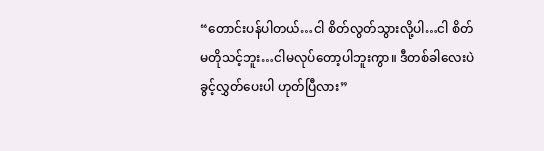“တောင်းပန်ပါတယ်…ငါ စိတ်လွတ်သွားလို့ပါ…ငါ စိတ်မတိုသင့်ဘူး…ငါမလုပ်တော့ပါဘူးကွာ။ ဒီတစ်ခါလေးပဲ ခွင့်လွှတ်ပေးပါ ဟုတ်ပြီလား”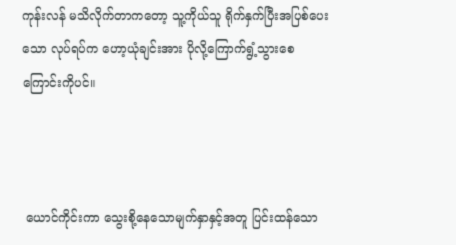ကုန်းလန် မသိလိုက်တာကတော့ သူ့ကိုယ်သူ ရိုက်နှက်ပြီးအပြစ်ပေးသော လုပ်ရပ်က ဟော့ယုံချင်းအား ပိုလို့ကြောက်ရွံ့သွားစေကြောင်းကိုပင်။



 ယောင်ကိုင်းကာ သွေးစို့နေသောမျက်နှာနှင့်အတူ ပြင်းထန်သော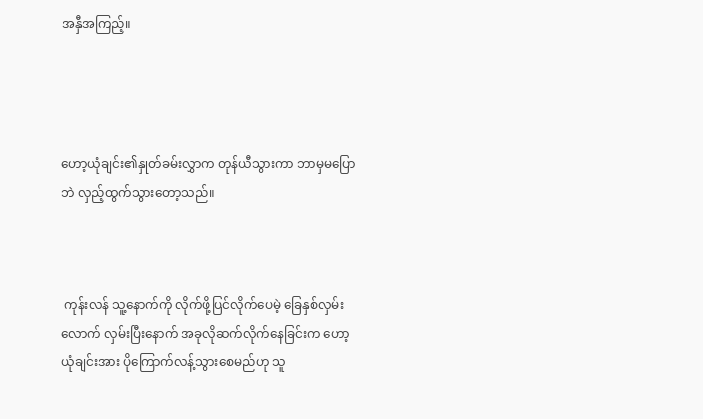အနှီအကြည့်။




ဟော့ယုံချင်း၏နှုတ်ခမ်းလွှာက တုန်ယီသွားကာ ဘာမှမပြောဘဲ လှည့်ထွက်သွားတော့သည်။



 ကုန်းလန် သူ့နောက်ကို လိုက်ဖို့ပြင်လိုက်ပေမဲ့ ခြေနှစ်လှမ်းလောက် လှမ်းပြီးနောက် အခုလိုဆက်လိုက်နေခြင်းက ဟော့ယုံချင်းအား ပိုကြောက်လန့်သွားစေမည်ဟု သူ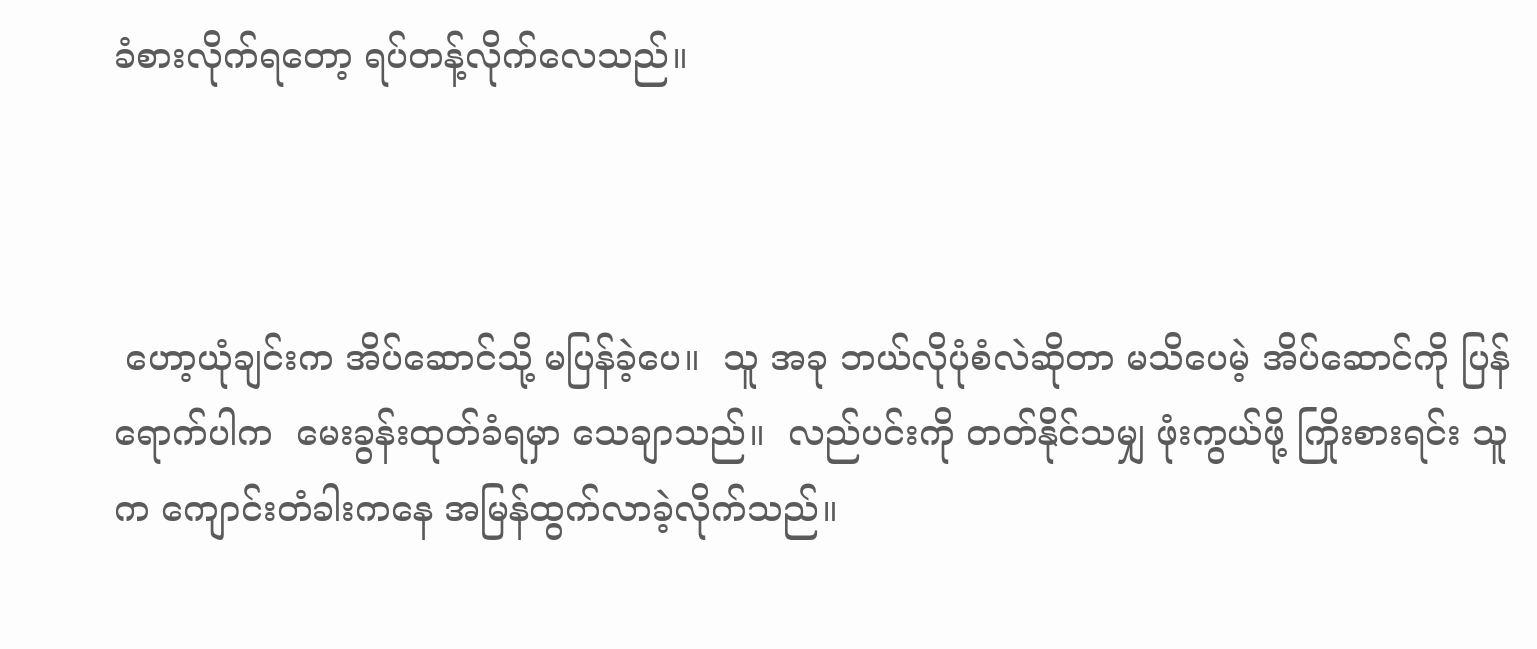ခံစားလိုက်ရတော့ ရပ်တန့်လိုက်လေသည်။



 ဟော့ယုံချင်းက အိပ်ဆောင်သို့ မပြန်ခဲ့ပေ။  သူ အခု ဘယ်လိုပုံစံလဲဆိုတာ မသိပေမဲ့ အိပ်ဆောင်ကို ပြန်ရောက်ပါက  မေးခွန်းထုတ်ခံရမှာ သေချာသည်။  လည်ပင်းကို တတ်နိုင်သမျှ ဖုံးကွယ်ဖို့ ကြိုးစားရင်း သူက ကျောင်းတံခါးကနေ အမြန်ထွက်လာခဲ့လိုက်သည်။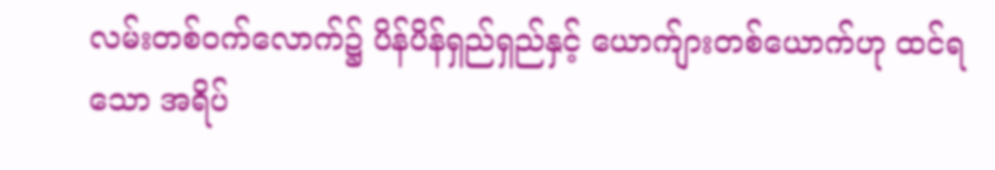လမ်းတစ်ဝက်လောက်၌ ပိန်ပိန်ရှည်ရှည်နှင့် ယောက်ျားတစ်ယောက်ဟု ထင်ရသော အရိပ်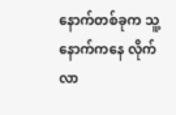နောက်တစ်ခုက သူ့နောက်ကနေ လိုက်လာ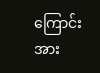ကြောင်းအား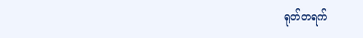ရုတ်တရက်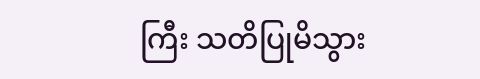ကြီး သတိပြုမိသွား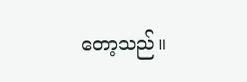တော့သည်။